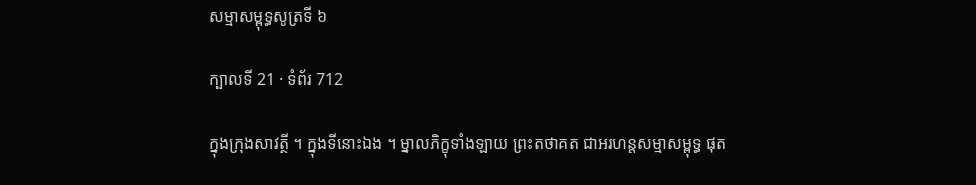សម្មាសម្ពុទ្ធសូត្រទី ៦

ក្បាលទី 21 · ទំព័រ 712

ក្នុងក្រុងសាវត្ថី ។ ក្នុងទីនោះឯង ។ ម្នាលភិក្ខុទាំងឡាយ ព្រះតថាគត ជាអរហន្តសម្មាសម្ពុទ្ធ ផុត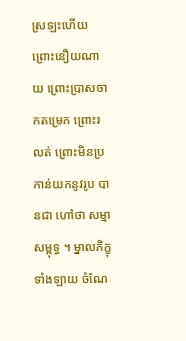ស្រឡះហើយ ព្រោះនឿយណាយ ព្រោះប្រាសចាកតម្រេក ព្រោះរលត់ ព្រោះមិនប្រកាន់យកនូវរូប បានជា ហៅថា សម្មាសម្ពុទ្ធ ។ ម្នាលភិក្ខុទាំងឡាយ ចំណែ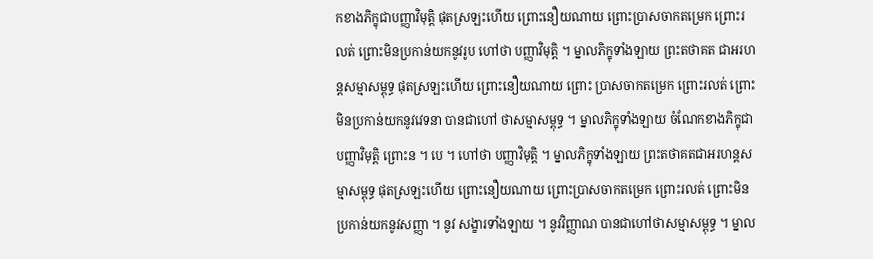កខាងភិក្ខុជាបញ្ញាវិមុត្តិ ផុតស្រឡះហើយ ព្រោះនឿយណាយ ព្រោះប្រាសចាកតម្រេក ព្រោះរលត់ ព្រោះមិនប្រកាន់យកនូវរូប ហៅថា បញ្ញាវិមុត្តិ ។ ម្នាលភិក្ខុទាំងឡាយ ព្រះតថាគត ជាអរហន្តសម្មាសម្ពុទ្ធ ផុតស្រឡះហើយ ព្រោះនឿយណាយ ព្រោះ ប្រាសចាកតម្រេក ព្រោះរលត់ ព្រោះមិនប្រកាន់យកនូវវេទនា បានជាហៅ ថាសម្មាសម្ពុទ្ធ ។ ម្នាលភិក្ខុទាំងឡាយ ចំណែកខាងភិក្ខុជាបញ្ញាវិមុត្តិ ព្រោះន ។ បេ ។ ហៅថា បញ្ញាវិមុត្តិ ។ ម្នាលភិក្ខុទាំងឡាយ ព្រះតថាគតជាអរហន្តសម្មាសម្ពុទ្ធ ផុតស្រឡះហើយ ព្រោះនឿយណាយ ព្រោះប្រាសចាកតម្រេក ព្រោះរលត់ ព្រោះមិនប្រកាន់យកនូវសញ្ញា ។ នូវ សង្ខារទាំងឡាយ ។ នូវវិញ្ញាណ បានជាហៅថាសម្មាសម្ពុទ្ធ ។ ម្នាល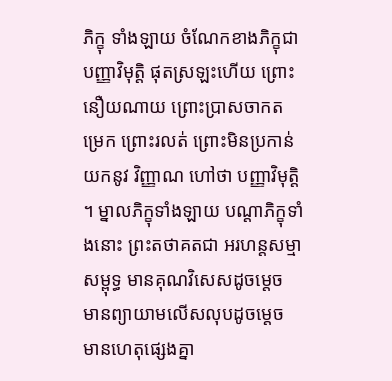ភិក្ខុ ទាំងឡាយ ចំណែកខាងភិក្ខុជាបញ្ញាវិមុត្តិ ផុតស្រឡះហើយ ព្រោះនឿយណាយ ព្រោះប្រាសចាកតម្រេក ព្រោះរលត់ ព្រោះមិនប្រកាន់យកនូវ វិញ្ញាណ ហៅថា បញ្ញាវិមុត្តិ ។ ម្នាលភិក្ខុទាំងឡាយ បណ្តាភិក្ខុទាំងនោះ ព្រះតថាគតជា អរហន្តសម្មាសម្ពុទ្ធ មានគុណវិសេសដូចម្តេច មានព្យាយាមលើសលុបដូចម្តេច មានហេតុផ្សេងគ្នា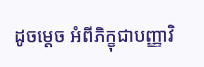ដូចម្តេច អំពីភិក្ខុជាបញ្ញាវិ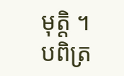មុត្តិ ។ បពិត្រ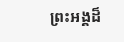ព្រះអង្គដ៏